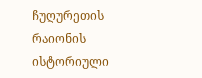ჩუღურეთის რაიონის ისტორიული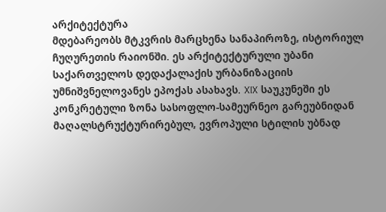არქიტექტურა
მდებარეობს მტკვრის მარცხენა სანაპიროზე, ისტორიულ ჩუღურეთის რაიონში. ეს არქიტექტურული უბანი საქართველოს დედაქალაქის ურბანიზაციის უმნიშვნელოვანეს ეპოქას ასახავს. XIX საუკუნეში ეს კონკრეტული ზონა სასოფლო-სამეურნეო გარეუბნიდან მაღალსტრუქტურირებულ, ევროპული სტილის უბნად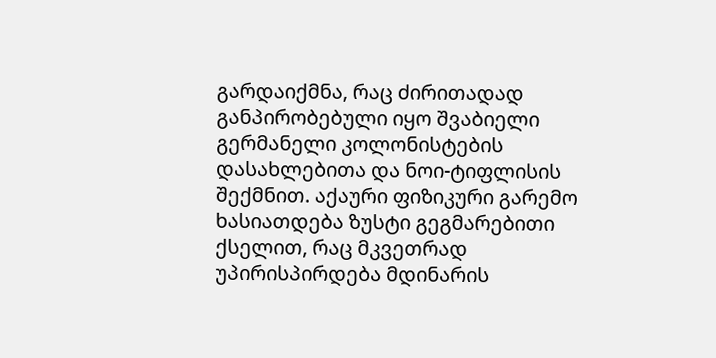გარდაიქმნა, რაც ძირითადად განპირობებული იყო შვაბიელი გერმანელი კოლონისტების დასახლებითა და ნოი-ტიფლისის შექმნით. აქაური ფიზიკური გარემო ხასიათდება ზუსტი გეგმარებითი ქსელით, რაც მკვეთრად უპირისპირდება მდინარის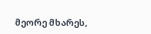მეორე მხარეს,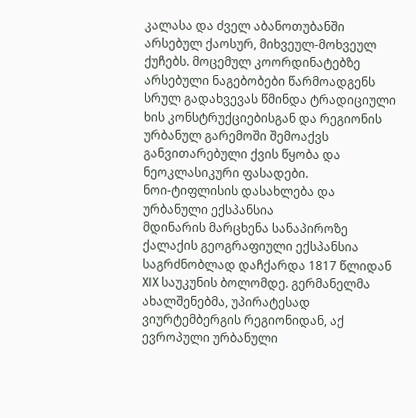კალასა და ძველ აბანოთუბანში არსებულ ქაოსურ, მიხვეულ-მოხვეულ ქუჩებს. მოცემულ კოორდინატებზე არსებული ნაგებობები წარმოადგენს სრულ გადახვევას წმინდა ტრადიციული ხის კონსტრუქციებისგან და რეგიონის ურბანულ გარემოში შემოაქვს განვითარებული ქვის წყობა და ნეოკლასიკური ფასადები.
ნოი-ტიფლისის დასახლება და ურბანული ექსპანსია
მდინარის მარცხენა სანაპიროზე ქალაქის გეოგრაფიული ექსპანსია საგრძნობლად დაჩქარდა 1817 წლიდან XIX საუკუნის ბოლომდე. გერმანელმა ახალშენებმა, უპირატესად ვიურტემბერგის რეგიონიდან, აქ ევროპული ურბანული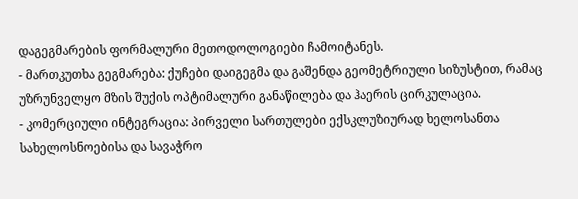დაგეგმარების ფორმალური მეთოდოლოგიები ჩამოიტანეს.
- მართკუთხა გეგმარება: ქუჩები დაიგეგმა და გაშენდა გეომეტრიული სიზუსტით, რამაც უზრუნველყო მზის შუქის ოპტიმალური განაწილება და ჰაერის ცირკულაცია.
- კომერციული ინტეგრაცია: პირველი სართულები ექსკლუზიურად ხელოსანთა სახელოსნოებისა და სავაჭრო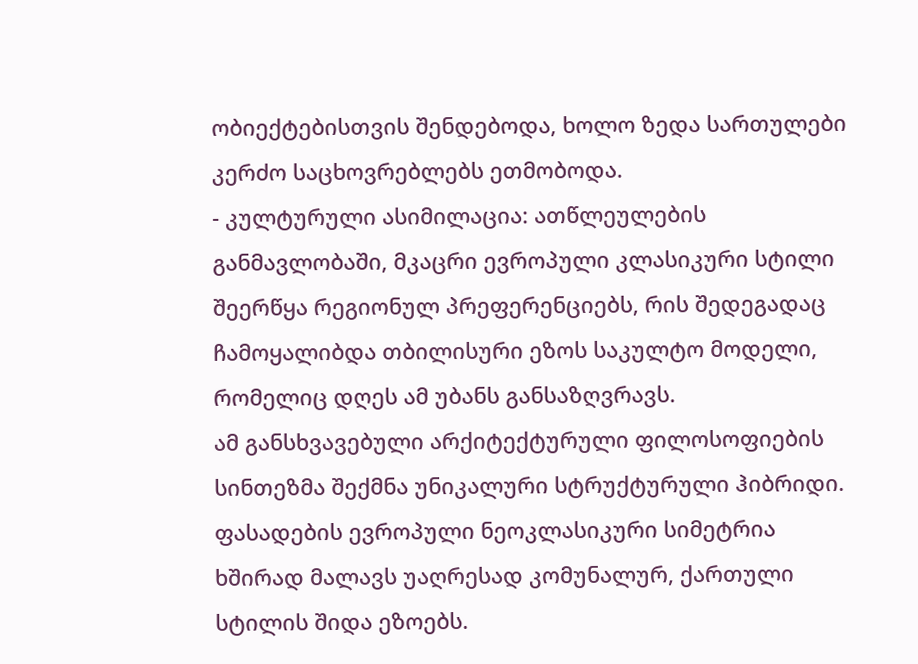ობიექტებისთვის შენდებოდა, ხოლო ზედა სართულები კერძო საცხოვრებლებს ეთმობოდა.
- კულტურული ასიმილაცია: ათწლეულების განმავლობაში, მკაცრი ევროპული კლასიკური სტილი შეერწყა რეგიონულ პრეფერენციებს, რის შედეგადაც ჩამოყალიბდა თბილისური ეზოს საკულტო მოდელი, რომელიც დღეს ამ უბანს განსაზღვრავს.
ამ განსხვავებული არქიტექტურული ფილოსოფიების სინთეზმა შექმნა უნიკალური სტრუქტურული ჰიბრიდი. ფასადების ევროპული ნეოკლასიკური სიმეტრია ხშირად მალავს უაღრესად კომუნალურ, ქართული სტილის შიდა ეზოებს.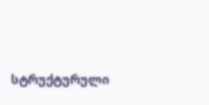სტრუქტურული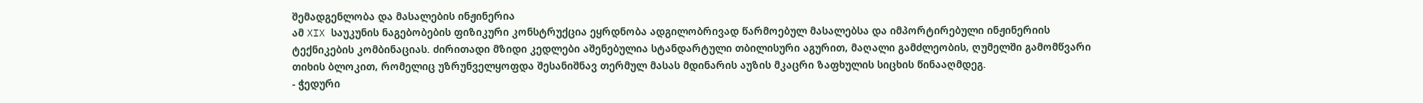შემადგენლობა და მასალების ინჟინერია
ამ XIX საუკუნის ნაგებობების ფიზიკური კონსტრუქცია ეყრდნობა ადგილობრივად წარმოებულ მასალებსა და იმპორტირებული ინჟინერიის ტექნიკების კომბინაციას. ძირითადი მზიდი კედლები აშენებულია სტანდარტული თბილისური აგურით, მაღალი გამძლეობის, ღუმელში გამომწვარი თიხის ბლოკით, რომელიც უზრუნველყოფდა შესანიშნავ თერმულ მასას მდინარის აუზის მკაცრი ზაფხულის სიცხის წინააღმდეგ.
- ჭედური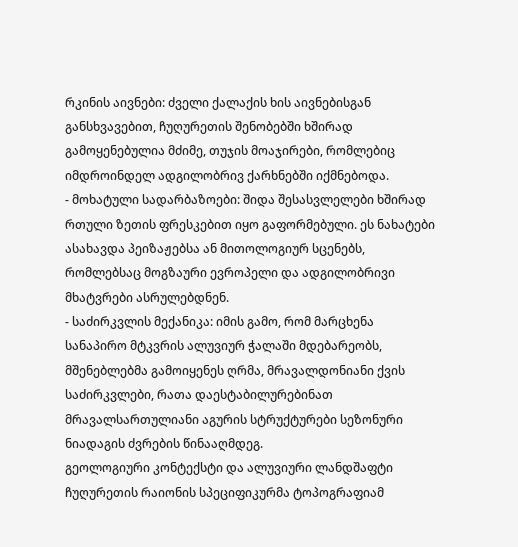რკინის აივნები: ძველი ქალაქის ხის აივნებისგან განსხვავებით, ჩუღურეთის შენობებში ხშირად გამოყენებულია მძიმე, თუჯის მოაჯირები, რომლებიც იმდროინდელ ადგილობრივ ქარხნებში იქმნებოდა.
- მოხატული სადარბაზოები: შიდა შესასვლელები ხშირად რთული ზეთის ფრესკებით იყო გაფორმებული. ეს ნახატები ასახავდა პეიზაჟებსა ან მითოლოგიურ სცენებს, რომლებსაც მოგზაური ევროპელი და ადგილობრივი მხატვრები ასრულებდნენ.
- საძირკვლის მექანიკა: იმის გამო, რომ მარცხენა სანაპირო მტკვრის ალუვიურ ჭალაში მდებარეობს, მშენებლებმა გამოიყენეს ღრმა, მრავალდონიანი ქვის საძირკვლები, რათა დაესტაბილურებინათ მრავალსართულიანი აგურის სტრუქტურები სეზონური ნიადაგის ძვრების წინააღმდეგ.
გეოლოგიური კონტექსტი და ალუვიური ლანდშაფტი
ჩუღურეთის რაიონის სპეციფიკურმა ტოპოგრაფიამ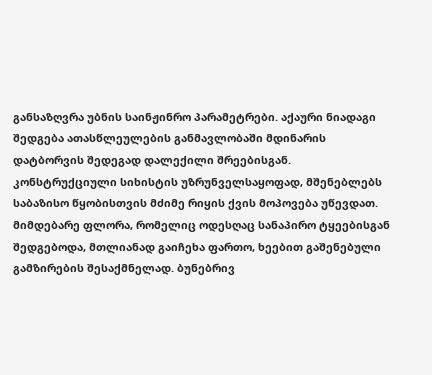განსაზღვრა უბნის საინჟინრო პარამეტრები. აქაური ნიადაგი შედგება ათასწლეულების განმავლობაში მდინარის დატბორვის შედეგად დალექილი შრეებისგან. კონსტრუქციული სიხისტის უზრუნველსაყოფად, მშენებლებს საბაზისო წყობისთვის მძიმე რიყის ქვის მოპოვება უწევდათ. მიმდებარე ფლორა, რომელიც ოდესღაც სანაპირო ტყეებისგან შედგებოდა, მთლიანად გაიჩეხა ფართო, ხეებით გაშენებული გამზირების შესაქმნელად. ბუნებრივ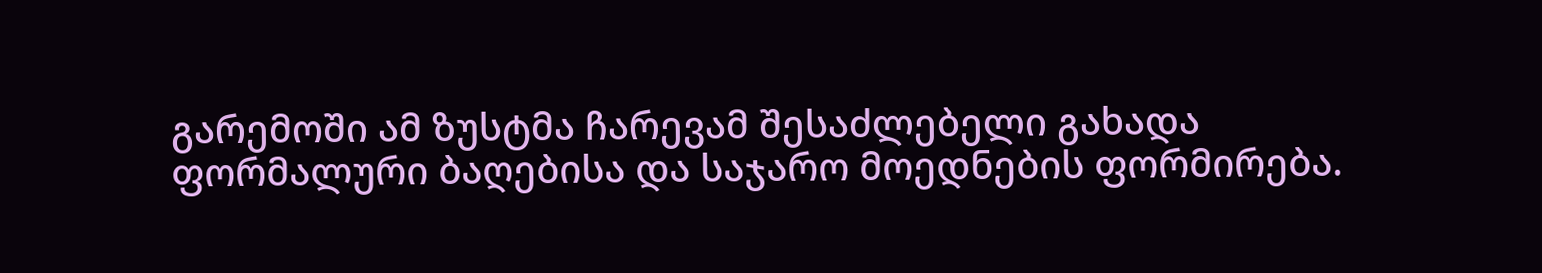გარემოში ამ ზუსტმა ჩარევამ შესაძლებელი გახადა ფორმალური ბაღებისა და საჯარო მოედნების ფორმირება.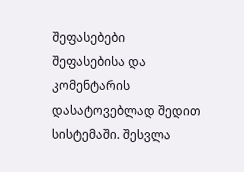შეფასებები
შეფასებისა და კომენტარის დასატოვებლად შედით სისტემაში. შესვლა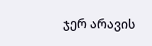ჯერ არავის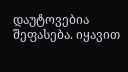დაუტოვებია შეფასება. იყავით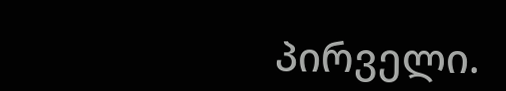პირველი.